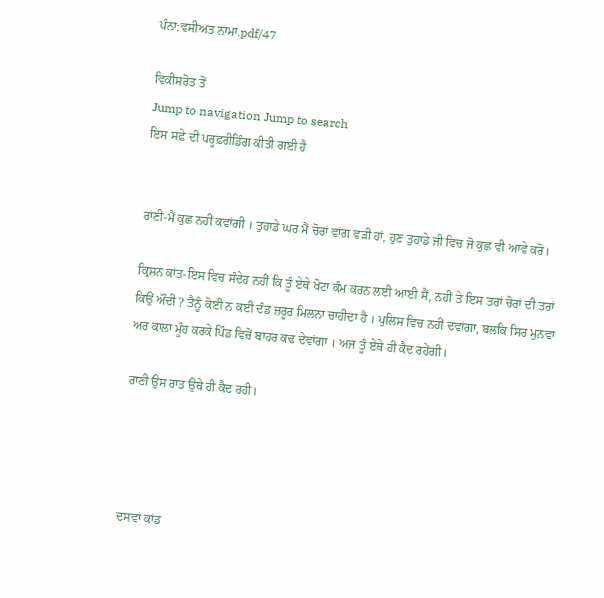ਪੰਨਾ:ਵਸੀਅਤ ਨਾਮਾ.pdf/47

ਵਿਕੀਸਰੋਤ ਤੋਂ
Jump to navigation Jump to search
ਇਸ ਸਫ਼ੇ ਦੀ ਪਰੂਫ਼ਰੀਡਿੰਗ ਕੀਤੀ ਗਈ ਹੈ


ਰਾਂਣੀ-ਮੈਂ ਕੁਛ ਨਹੀਂ ਕਵਾਂਗੀ । ਤੁਹਾਡੇ ਘਰ ਮੈਂ ਚੋਰਾਂ ਵਾਂਗ ਵੜੀ ਹਾਂ, ਹੁਣ ਤੁਹਾਡੇ ਜੀ ਵਿਚ ਜੋ ਕੁਛ ਵੀ ਆਵੇ ਕਰੋ।

ਕ੍ਰਿਸ਼ਨ ਕਾਂਤ-ਇਸ ਵਿਚ ਸੰਦੇਹ ਨਹੀਂ ਕਿ ਤੂੰ ਏਥੇ ਖੋਟਾ ਕੰਮ ਕਰਨ ਲਈ ਆਈ ਸੈਂ, ਨਹੀਂ ਤੇ ਇਸ ਤਰਾਂ ਚੋਰਾਂ ਦੀ ਤਰਾਂ ਕਿਉਂ ਔਂਦੀ ? ਤੈਨੂੰ ਕੋਈ ਨ ਕਈ ਦੰਡ ਜ਼ਰੂਰ ਮਿਲਨਾ ਚਾਹੀਦਾ ਹੈ । ਪੁਲਿਸ ਵਿਚ ਨਹੀਂ ਦਵਾਂਗਾ, ਬਲਕਿ ਸਿਰ ਮੁਨਵਾ ਅਰ ਕਾਲਾ ਮੂੰਹ ਕਰਕੇ ਪਿੰਡ ਵਿਚੋਂ ਬਾਹਰ ਕਢ ਦੇਵਾਂਗਾ । ਅਜ ਤੂੰ ਏਥੇ ਹੀ ਕੈਦ ਰਹੇਂਗੀ।

ਰਾਣੀ ਉਸ ਰਾਤ ਉਥੇ ਹੀ ਕੈਦ ਰਹੀ।




ਦਸਵਾਂ ਕਾਂਡ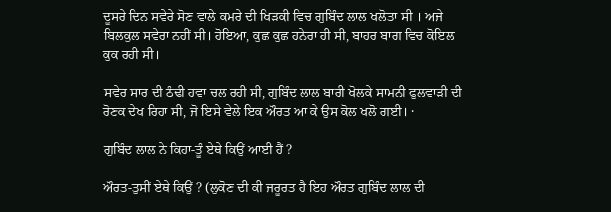ਦੂਸਰੇ ਦਿਨ ਸਵੇਰੇ ਸੋਣ ਵਾਲੇ ਕਮਰੇ ਦੀ ਖਿੜਕੀ ਵਿਚ ਗੁਬਿੰਦ ਲਾਲ ਖਲੋਤਾ ਸੀ । ਅਜੇ ਬਿਲਕੁਲ ਸਵੇਰਾ ਨਹੀਂ ਸੀ। ਹੋਇਆ, ਕੁਛ ਕੁਛ ਹਨੇਰਾ ਹੀ ਸੀ, ਬਾਹਰ ਬਾਗ ਵਿਚ ਕੋਇਲ ਕੁਕ ਰਹੀ ਸੀ।

ਸਵੇਰ ਸਾਰ ਦੀ ਠੰਢੀ ਹਵਾ ਚਲ ਰਹੀ ਸੀ, ਗੁਬਿੰਦ ਲਾਲ ਬਾਰੀ ਖੋਲਕੇ ਸਾਮਨੀ ਫੁਲਵਾੜੀ ਦੀ ਰੋਣਕ ਦੇਖ ਰਿਹਾ ਸੀ, ਜੋ ਇਸੇ ਵੇਲੇ ਇਕ ਔਰਤ ਆ ਕੇ ਉਸ ਕੋਲ ਖਲੋ ਗਈ। ·

ਗੁਬਿੰਦ ਲਾਲ ਨੇ ਕਿਹਾ-ਤੂੰ ਏਥੇ ਕਿਉਂ ਆਈ ਹੈਂ ?

ਔਰਤ-ਤੁਸੀਂ ਏਥੇ ਕਿਉਂ ? (ਲੁਕੋਣ ਦੀ ਕੀ ਜਰੂਰਤ ਹੈ ਇਹ ਔਰਤ ਗੁਬਿੰਦ ਲਾਲ ਦੀ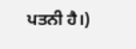ਪਤਨੀ ਹੈ।)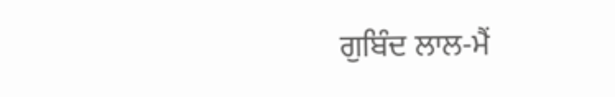ਗੁਬਿੰਦ ਲਾਲ-ਮੈਂ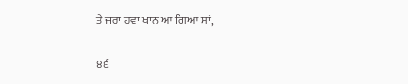ਤੇ ਜਰਾ ਹਵਾ ਖਾਨ ਆ ਗਿਆ ਸਾਂ,

੪੬